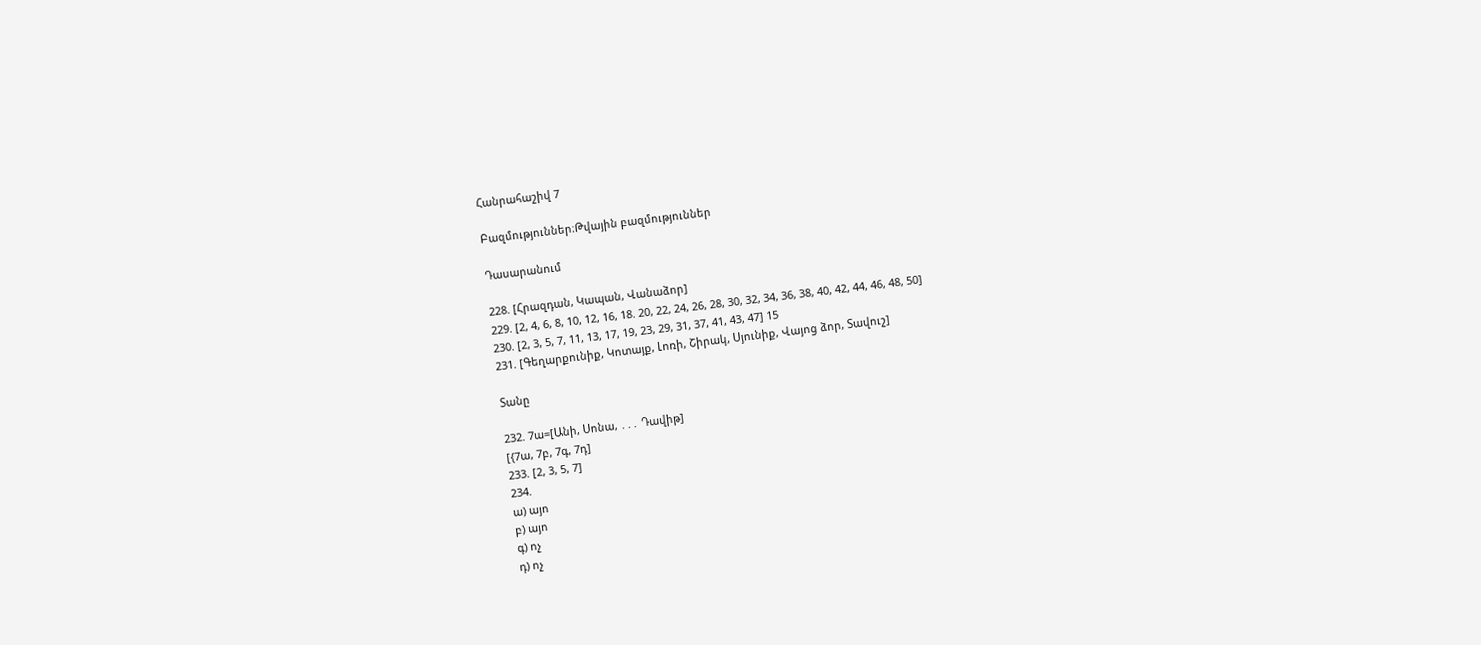Հանրահաշիվ 7

Բազմություններ։Թվային բազմություններ

Դասարանում

228. [Հրազդան, Կապան, Վանաձոր]
229. [2, 4, 6, 8, 10, 12, 16, 18. 20, 22, 24, 26, 28, 30, 32, 34, 36, 38, 40, 42, 44, 46, 48, 50]
230. [2, 3, 5, 7, 11, 13, 17, 19, 23, 29, 31, 37, 41, 43, 47] 15
231. [Գեղարքունիք, Կոտայք, Լոռի, Շիրակ, Սյունիք, Վայոց ձոր, Տավուշ]

Տանը

232. 7ա=[Անի, Սոնա, ․․․ Դավիթ]
[{7ա, 7բ, 7գ, 7դ]
233. [2, 3, 5, 7]
234.
ա) այո
բ) այո
գ) ոչ
դ) ոչ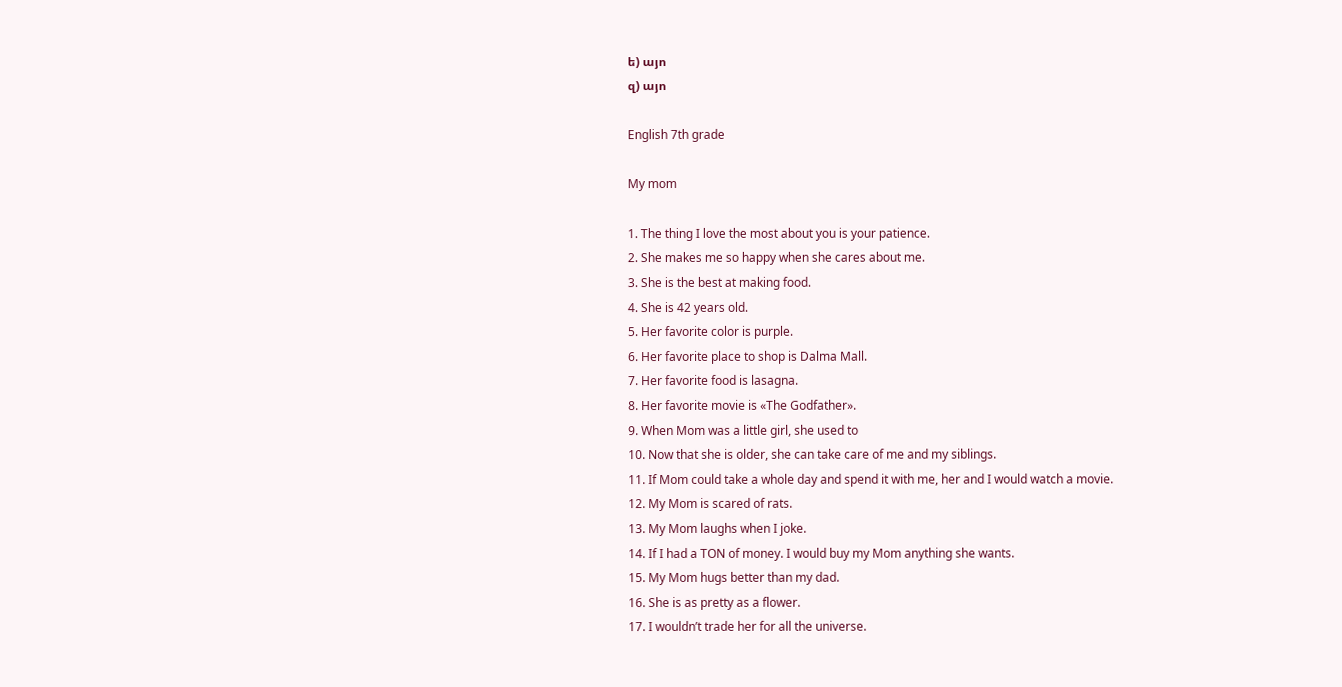ե) այո
զ) այո

English 7th grade

My mom

1. The thing I love the most about you is your patience.
2. She makes me so happy when she cares about me.
3. She is the best at making food.
4. She is 42 years old.
5. Her favorite color is purple.
6. Her favorite place to shop is Dalma Mall.
7. Her favorite food is lasagna.
8. Her favorite movie is «The Godfather».
9. When Mom was a little girl, she used to
10. Now that she is older, she can take care of me and my siblings.
11. If Mom could take a whole day and spend it with me, her and I would watch a movie.
12. My Mom is scared of rats.
13. My Mom laughs when I joke.
14. If I had a TON of money. I would buy my Mom anything she wants.
15. My Mom hugs better than my dad.
16. She is as pretty as a flower.
17. I wouldn’t trade her for all the universe.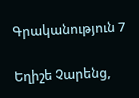Գրականություն 7

Եղիշե Չարենց,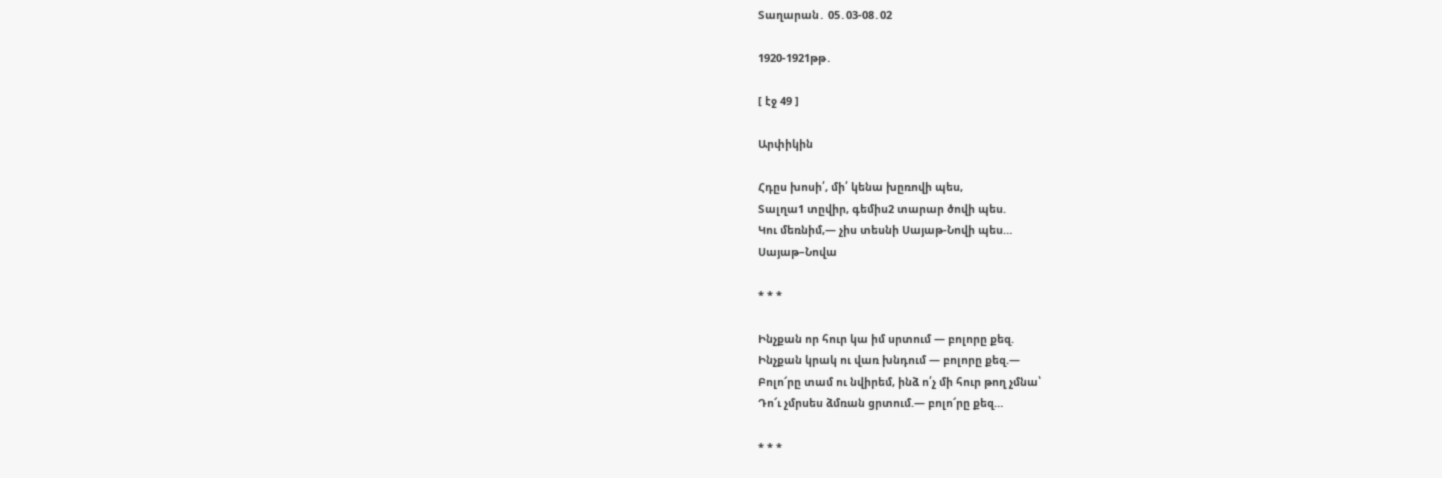Տաղարան․ 05․03-08․02

1920-1921թթ․

[ էջ 49 ]

Արփիկին

Հդըս խոսի՛, մի՛ կենա խըռովի պես,
Տալղա1 տըվիր, գեմիս2 տարար ծովի պես.
Կու մեռնիմ,— չիս տեսնի Սայաթ-Նովի պես…
Սայաթ–Նովա

* * *

Ինչքան որ հուր կա իմ սրտում — բոլորը քեզ.
Ինչքան կրակ ու վառ խնդում — բոլորը քեզ.—
Բոլո՜րը տամ ու նվիրեմ, ինձ ո՛չ մի հուր թող չմնա՝
Դո՜ւ չմրսես ձմռան ցրտում.— բոլո՜րը քեզ…

* * *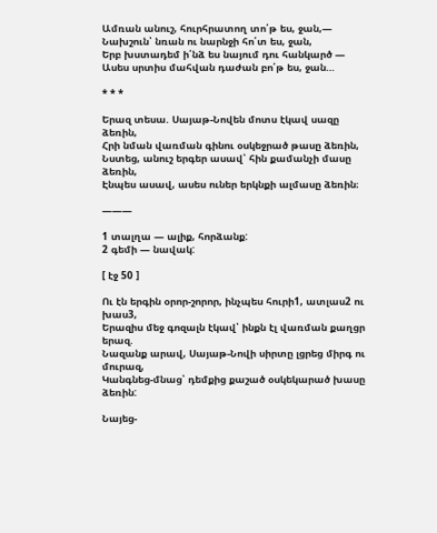Ամռան անուշ, հուրհրատող տո՛թ ես, ջան,—
Նախշուն՝ նռան ու նարնջի հո՛տ ես, ջան,
Երբ խստադեմ ի՛նձ ես նայում դու հանկարծ —
Ասես սրտիս մահվան դաժան բո՛թ ես, ջան…

* * *

Երազ տեսա. Սայաթ-Նովեն մոտս էկավ սազը ձեռին,
Հրի նման վառման գինու օսկեջրած թասը ձեռին,
Նստեց, անուշ երգեր ասավ՝ հին քամանչի մասը ձեռին,
Էնպես ասավ, ասես ուներ երկնքի ալմասը ձեռին։

———

1 տալղա — ալիք, հորձանք:
2 գեմի — նավակ:

[ էջ 50 ]

Ու էն երգին օրոր-շորոր, ինչպես հուրի1, ատլաս2 ու խաս3,
Երազիս մեջ գոզալն էկավ՝ ինքն էլ վառման քաղցր երազ.
Նազանք արավ, Սայաթ-Նովի սիրտը լցրեց միրգ ու մուրազ,
Կանգնեց-մնաց՝ դեմքից քաշած օսկեկարած խասը ձեռին:

Նայեց-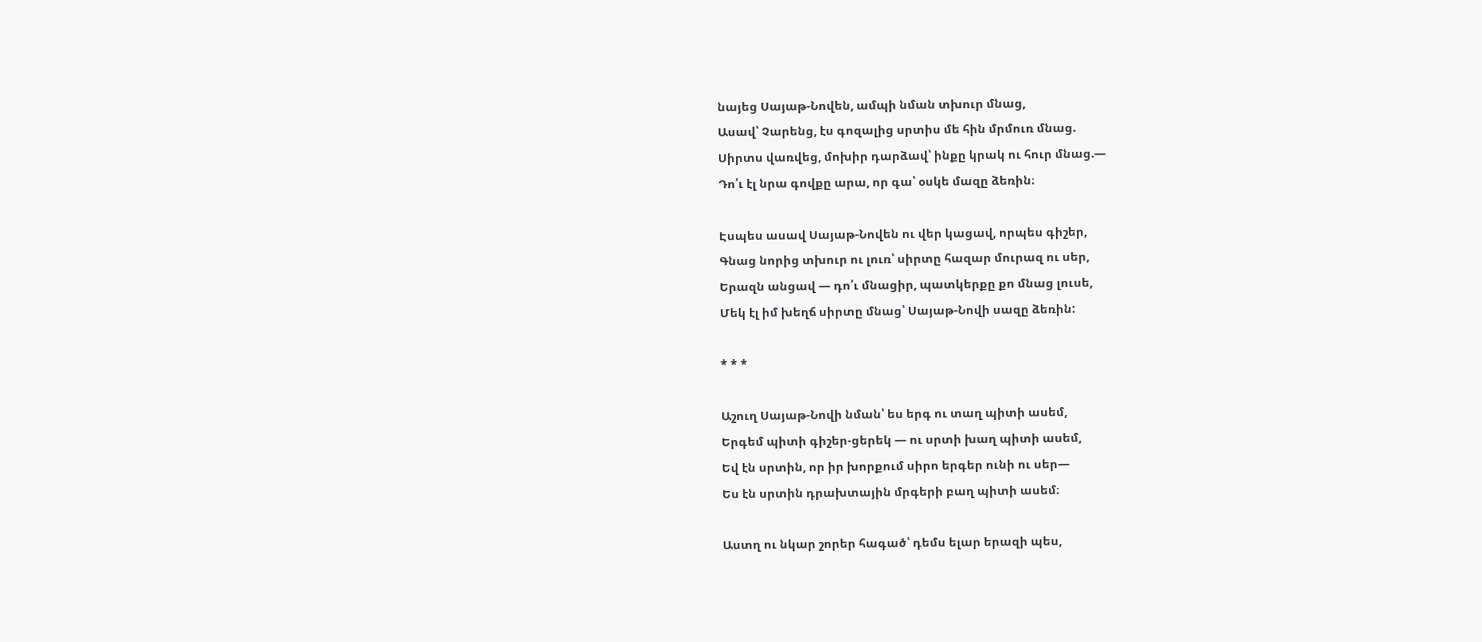նայեց Սայաթ-Նովեն, ամպի նման տխուր մնաց,
Ասավ՝ Չարենց, էս գոզալից սրտիս մե հին մրմուռ մնաց.
Սիրտս վառվեց, մոխիր դարձավ՝ ինքը կրակ ու հուր մնաց.—
Դո՛ւ էլ նրա գովքը արա, որ գա՝ օսկե մազը ձեռին։

Էսպես ասավ Սայաթ-Նովեն ու վեր կացավ, որպես գիշեր,
Գնաց նորից տխուր ու լուռ՝ սիրտը հազար մուրազ ու սեր,
Երազն անցավ — դո՛ւ մնացիր, պատկերքը քո մնաց լուսե,
Մեկ էլ իմ խեղճ սիրտը մնաց՝ Սայաթ-Նովի սազը ձեռին:

* * *

Աշուղ Սայաթ-Նովի նման՝ ես երգ ու տաղ պիտի ասեմ,
Երգեմ պիտի գիշեր-ցերեկ — ու սրտի խաղ պիտի ասեմ,
Եվ էն սրտին, որ իր խորքում սիրո երգեր ունի ու սեր—
Ես էն սրտին դրախտային մրգերի բաղ պիտի ասեմ։

Աստղ ու նկար շորեր հագած՝ դեմս ելար երազի պես,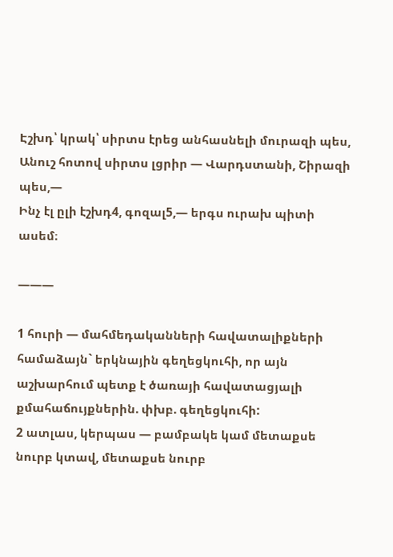Էշխդ՝ կրակ՝ սիրտս էրեց անհասնելի մուրազի պես,
Անուշ հոտով սիրտս լցրիր — Վարդստանի, Շիրազի պես,—
Ինչ էլ ըլի էշխդ4, գոզալ5,— երգս ուրախ պիտի ասեմ։

———

1 հուրի — մահմեդականների հավատալիքների համաձայն` երկնային գեղեցկուհի, որ այն աշխարհում պետք է ծառայի հավատացյալի քմահաճույքներին. փխբ. գեղեցկուհի:
2 ատլաս, կերպաս — բամբակե կամ մետաքսե նուրբ կտավ, մետաքսե նուրբ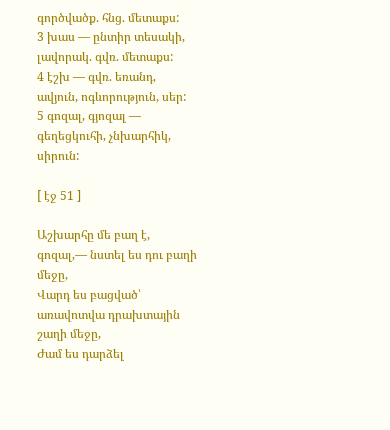գործվածք. հնց. մետաքս:
3 խաս — ընտիր տեսակի, լավորակ. գվռ. մետաքս:
4 էշխ — գվռ. եռանդ, ավյուն, ոգևորություն, սեր:
5 գոզալ, գյոզալ — գեղեցկուհի, չնխարհիկ, սիրուն:

[ էջ 51 ]

Աշխարհը մե բաղ է, գոզալ,— նստել ես դու բաղի մեջը,
Վարդ ես բացված՝ առավոտվա դրախտային շաղի մեջը,
Ժամ ես դարձել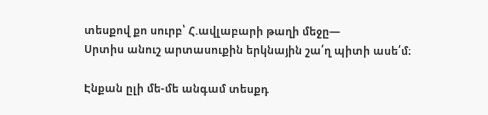տեսքով քո սուրբ՝ Հ.ավլաբարի թաղի մեջը—
Սրտիս անուշ արտասուքին երկնային շա՛ղ պիտի ասե՛մ։

Էնքան ըլի մե-մե անգամ տեսքդ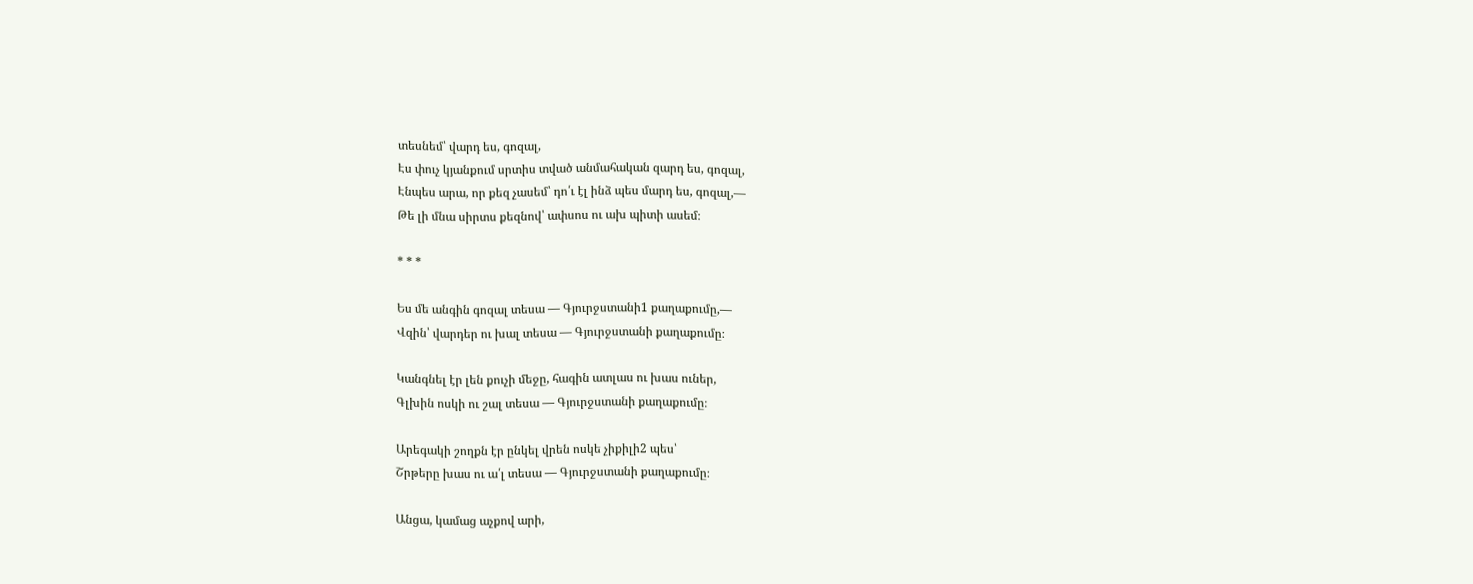տեսնեմ՝ վարդ ես, գոզալ,
Էս փուչ կյանքում սրտիս տված անմահական զարդ ես, գոզալ,
Էնպես արա, որ քեզ չասեմ՝ դո՛ւ էլ ինձ պես մարդ ես, գոզալ,—
Թե լի մնա սիրտս քեզնով՝ ափսոս ու ախ պիտի ասեմ։

* * *

Ես մե անգին գոզալ տեսա — Գյուրջստանի1 քաղաքումը,—
Վզին՝ վարդեր ու խալ տեսա — Գյուրջստանի քաղաքումը։

Կանգնել էր լեն քուչի մեջը, հագին ատլաս ու խաս ուներ,
Գլխին ոսկի ու շալ տեսա — Գյուրջստանի քաղաքումը։

Արեգակի շողքն էր ընկել վրեն ոսկե չիքիլի2 պես՝
Շրթերը խաս ու ա՛լ տեսա — Գյուրջստանի քաղաքումը։

Անցա, կամաց աչքով արի,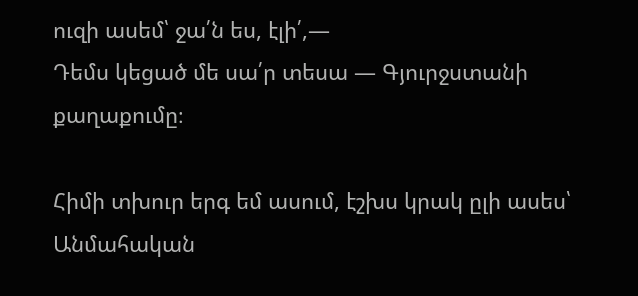ուզի ասեմ՝ ջա՛ն ես, էլի՛,—
Դեմս կեցած մե սա՛ր տեսա — Գյուրջստանի քաղաքումը։

Հիմի տխուր երգ եմ ասում, էշխս կրակ ըլի ասես՝
Անմահական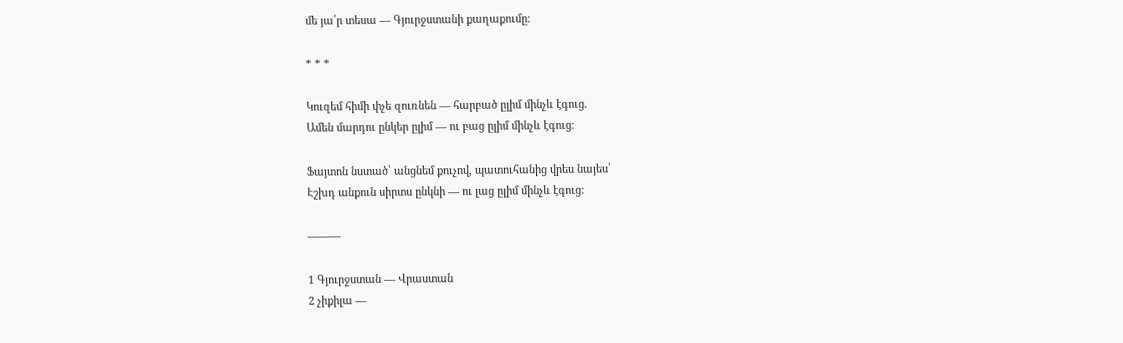մե յա՛ր տեսա — Գյուրջստանի քաղաքումը։

* * *

Կուզեմ հիմի փչե զուռնեն — հարբած ըլիմ մինչև էգուց.
Ամեն մարդու ընկեր ըլիմ — ու բաց ըլիմ մինչև էգուց։

Ֆայտոն նստած՝ անցնեմ քուչով, պատուհանից վրես նայես՝
Էշխդ անքուն սիրտս ընկնի — ու լաց ըլիմ մինչև էգուց:

———

1 Գյուրջստան — Վրաստան
2 չիքիլա —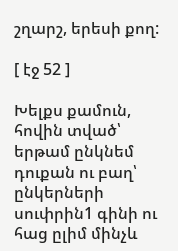շղարշ, երեսի քող:

[ էջ 52 ]

Խելքս քամուն, հովին տված՝ երթամ ընկնեմ դուքան ու բաղ՝
ընկերների սուփրին1 գինի ու հաց ըլիմ մինչև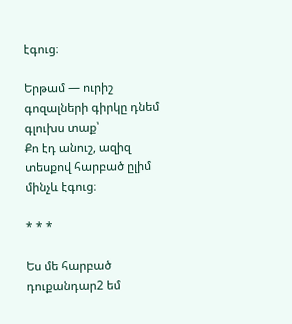էգուց։

Երթամ — ուրիշ գոզալների գիրկը դնեմ գլուխս տաք՝
Քո էդ անուշ, ազիզ տեսքով հարբած ըլիմ մինչև էգուց։

* * *

Ես մե հարբած դուքանդար2 եմ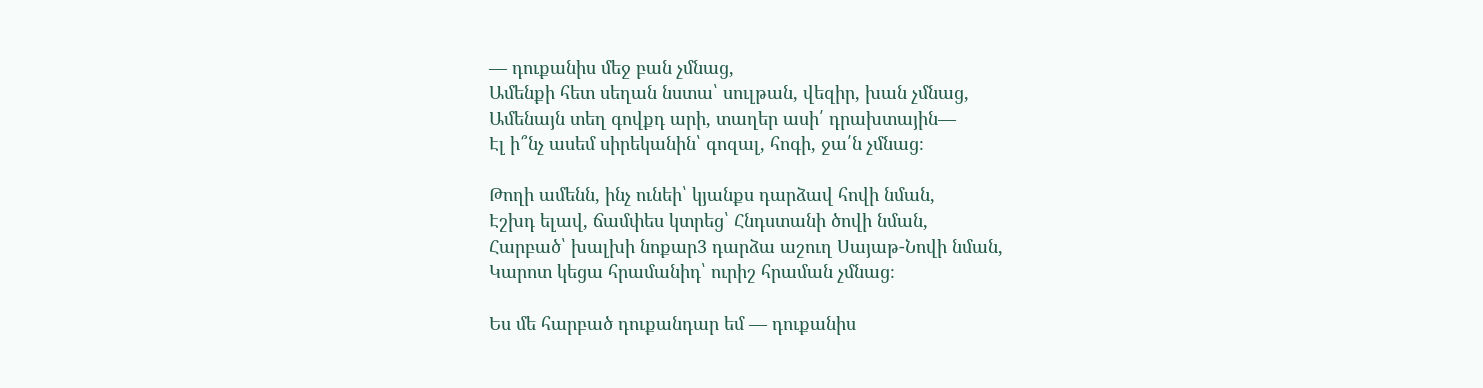— դուքանիս մեջ բան չմնաց,
Ամենքի հետ սեղան նստա՝ սուլթան, վեզիր, խան չմնաց,
Ամենայն տեղ գովքդ արի, տաղեր ասի՛ դրախտային—
Էլ ի՞նչ ասեմ սիրեկանին՝ գոզալ, հոգի, ջա՛ն չմնաց։

Թողի ամենն, ինչ ունեի՝ կյանքս դարձավ հովի նման,
Էշխդ ելավ, ճամփես կտրեց՝ Հնդստանի ծովի նման,
Հարբած՝ խալխի նոքար3 դարձա աշուղ Սայաթ-Նովի նման,
Կարոտ կեցա հրամանիդ՝ ուրիշ հրաման չմնաց։

Ես մե հարբած դուքանդար եմ — դուքանիս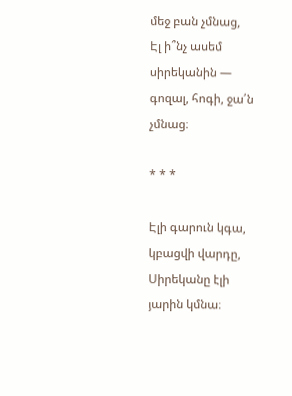մեջ բան չմնաց,
Էլ ի՞նչ ասեմ սիրեկանին — գոզալ, հոգի, ջա՛ն չմնաց։

* * *

Էլի գարուն կգա, կբացվի վարդը,
Սիրեկանը էլի յարին կմնա։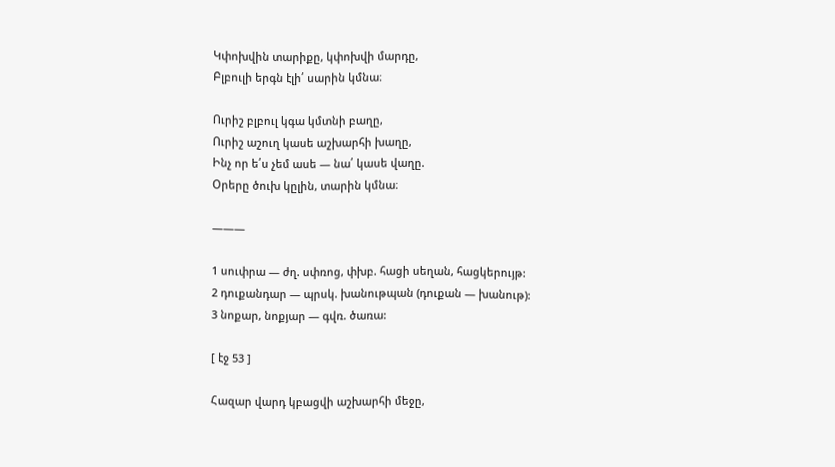Կփոխվին տարիքը, կփոխվի մարդը,
Բլբուլի երգն էլի՛ սարին կմնա։

Ուրիշ բլբուլ կգա կմտնի բաղը,
Ուրիշ աշուղ կասե աշխարհի խաղը,
Ինչ որ ե՛ս չեմ ասե — նա՛ կասե վաղը.
Օրերը ծուխ կըլին, տարին կմնա։

———

1 սուփրա — ժղ. սփռոց, փխբ. հացի սեղան, հացկերույթ:
2 դուքանդար — պրսկ. խանութպան (դուքան — խանութ):
3 նոքար, նոքյար — գվռ. ծառա:

[ էջ 53 ]

Հազար վարդ կբացվի աշխարհի մեջը,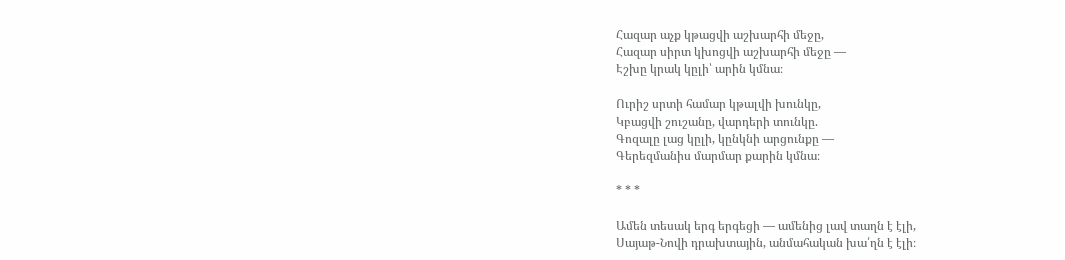Հազար աչք կթացվի աշխարհի մեջը,
Հազար սիրտ կխոցվի աշխարհի մեջը —
Էշխը կրակ կըլի՝ արին կմնա։

Ուրիշ սրտի համար կթալվի խունկը,
Կբացվի շուշանը, վարդերի տունկը.
Գոզալը լաց կըլի, կընկնի արցունքը —
Գերեզմանիս մարմար քարին կմնա։

* * *

Ամեն տեսակ երգ երգեցի — ամենից լավ տաղն է էլի,
Սայաթ-Նովի դրախտային, անմահական խա՛ղն է էլի։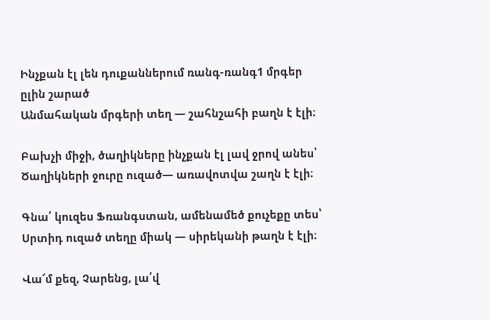Ինչքան էլ լեն դուքաններում ռանգ-ռանգ1 մրգեր ըլին շարած
Անմահական մրգերի տեղ — շահնշահի բաղն է էլի։

Բախչի միջի, ծաղիկները ինչքան էլ լավ ջրով անես՝
Ծաղիկների ջուրը ուզած— առավոտվա շաղն է էլի։

Գնա՛ կուզես Ֆռանգստան, ամենամեծ քուչեքը տես՝
Սրտիդ ուզած տեղը միակ — սիրեկանի թաղն է էլի։

Վա՜մ քեզ, Չարենց, լա՛վ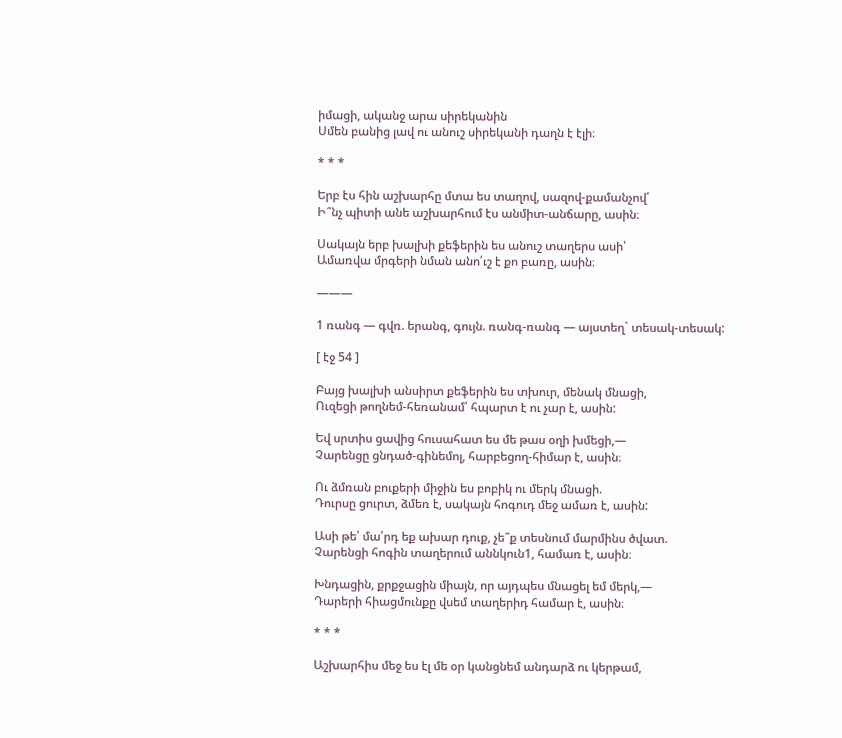իմացի, ականջ արա սիրեկանին
Սմեն բանից լավ ու անուշ սիրեկանի դաղն է էլի։

* * *

Երբ էս հին աշխարհը մտա ես տաղով, սազով-քամանչով՛
Ի՞նչ պիտի անե աշխարհում էս անմիտ-անճարը, ասին։

Սակայն երբ խալխի քեֆերին ես անուշ տաղերս ասի՝
Ամառվա մրգերի նման անո՛ւշ է քո բառը, ասին։

———

1 ռանգ — գվռ. երանգ, գույն. ռանգ-ռանգ — այստեղ` տեսակ-տեսակ:

[ էջ 54 ]

Բայց խալխի անսիրտ քեֆերին ես տխուր, մենակ մնացի,
Ուզեցի թողնեմ-հեռանամ՝ հպարտ է ու չար է, ասին:

Եվ սրտիս ցավից հուսահատ ես մե թաս օղի խմեցի,—
Չարենցը ցնդած-գինեմոլ, հարբեցող-հիմար է, ասին։

Ու ձմռան բուքերի միջին ես բոբիկ ու մերկ մնացի.
Դուրսը ցուրտ, ձմեռ է, սակայն հոգուդ մեջ ամառ է, ասին:

Ասի թե՝ մա՛րդ եք ախար դուք, չե՞ք տեսնում մարմինս ծվատ.
Չարենցի հոգին տաղերում աննկուն1, համառ է, ասին։

Խնդացին, քրքջացին միայն, որ այդպես մնացել եմ մերկ,—
Դարերի հիացմունքը վսեմ տաղերիդ համար է, ասին։

* * *

Աշխարհիս մեջ ես էլ մե օր կանցնեմ անդարձ ու կերթամ,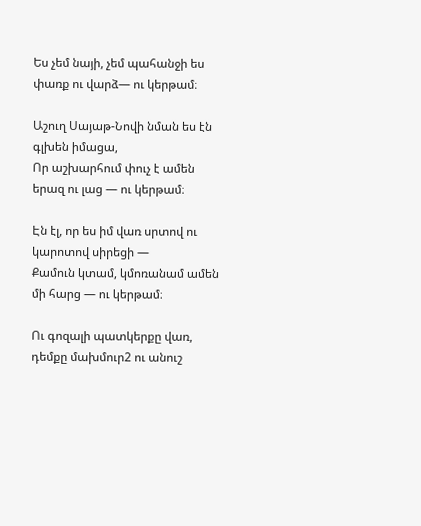Ես չեմ նայի, չեմ պահանջի ես փառք ու վարձ— ու կերթամ։

Աշուղ Սայաթ-Նովի նման ես էն գլխեն իմացա,
Որ աշխարհում փուչ է ամեն երազ ու լաց — ու կերթամ։

Էն էլ, որ ես իմ վառ սրտով ու կարոտով սիրեցի —
Քամուն կտամ, կմոռանամ ամեն մի հարց — ու կերթամ։

Ու գոզալի պատկերքը վառ, դեմքը մախմուր2 ու անուշ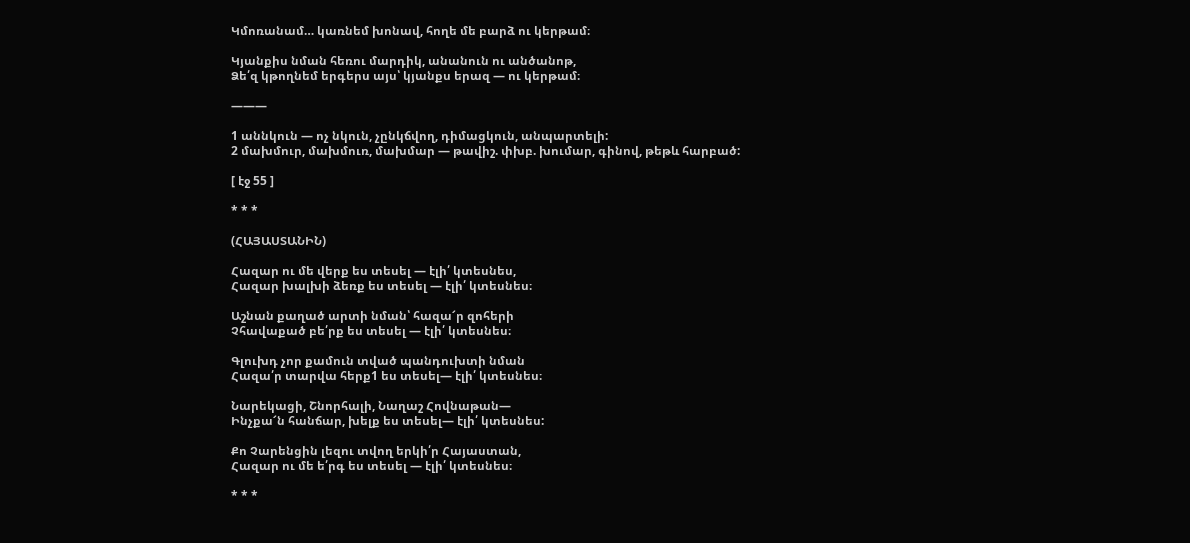Կմոռանամ… կառնեմ խոնավ, հողե մե բարձ ու կերթամ։

Կյանքիս նման հեռու մարդիկ, անանուն ու անծանոթ,
Ձե՛զ կթողնեմ երգերս այս՝ կյանքս երազ — ու կերթամ։

———

1 աննկուն — ոչ նկուն, չընկճվող, դիմացկուն, անպարտելի:
2 մախմուր, մախմուռ, մախմար — թավիշ. փխբ. խումար, գինով, թեթև հարբած:

[ էջ 55 ]

* * *

(ՀԱՅԱՍՏԱՆԻՆ)

Հազար ու մե վերք ես տեսել — էլի՛ կտեսնես,
Հազար խալխի ձեռք ես տեսել — էլի՛ կտեսնես։

Աշնան քաղած արտի նման՝ հազա՜ր զոհերի
Չհավաքած բե՛րք ես տեսել — էլի՛ կտեսնես։

Գլուխդ չոր քամուն տված պանդուխտի նման
Հազա՛ր տարվա հերք1 ես տեսել— էլի՛ կտեսնես։

Նարեկացի, Շնորհալի, Նաղաշ Հովնաթան—
Ինչքա՜ն հանճար, խելք ես տեսել— էլի՛ կտեսնես:

Քո Չարենցին լեզու տվող երկի՛ր Հայաստան,
Հազար ու մե ե՛րգ ես տեսել — էլի՛ կտեսնես։

* * *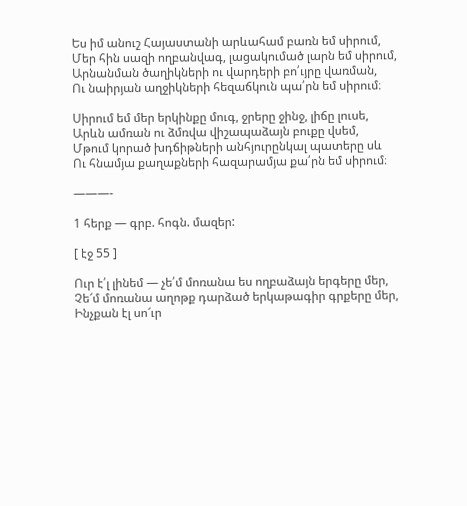Ես իմ անուշ Հայաստանի արևահամ բառն եմ սիրում,
Մեր հին սազի ողբանվագ, լացակումած լարն եմ սիրում,
Արնանման ծաղիկների ու վարդերի բո՛ւյրը վառման,
Ու նաիրյան աղջիկների հեզաճկուն պա՛րն եմ սիրում։

Սիրում եմ մեր երկինքը մուգ, ջրերը ջինջ, լիճը լուսե,
Արևն ամռան ու ձմռվա վիշապաձայն բուքը վսեմ,
Մթում կորած խդճիթների անհյուրընկալ պատերը սև
Ու հնամյա քաղաքների հազարամյա քա՛րն եմ սիրում։

———-

1 հերք — գրբ. հոգն. մազեր:

[ էջ 55 ]

Ուր է՛լ լինեմ — չե՛մ մոռանա ես ողբաձայն երգերը մեր,
Չե՜մ մոռանա աղոթք դարձած երկաթագիր գրքերը մեր,
Ինչքան էլ սո՜ւր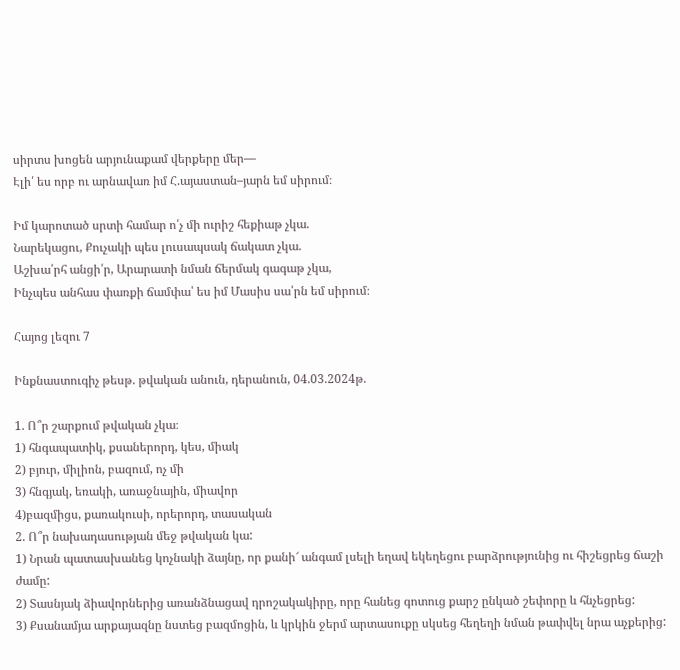սիրտս խոցեն արյունաքամ վերքերը մեր—
Էլի՛ ես որբ ու արնավառ իմ Հ.այաստան–յարն եմ սիրում։

Իմ կարոտած սրտի համար ո՛չ մի ուրիշ հեքիաթ չկա.
Նարեկացու, Քուչակի պես լուսապսակ ճակատ չկա.
Աշխա՛րհ անցի՛ր, Արարատի նման ճերմակ գագաթ չկա,
Ինչպես անհաս փառքի ճամփա՝ ես իմ Մասիս սա՛րն եմ սիրում։

Հայոց լեզու 7

Ինքնաստուգիչ թեսթ. թվական անուն, դերանուն, 04.03.2024թ.

1. Ո՞ր շարքում թվական չկա։
1) հնգապատիկ, քսաներորդ, կես, միակ
2) բյուր, միլիոն, բազում, ոչ մի
3) հնգյակ, եռակի, առաջնային, միավոր
4)բազմիցս, քառակուսի, որերորդ, տասական
2. Ո՞ր նախադասության մեջ թվական կա:
1) Նրան պատասխանեց կոչնակի ձայնը, որ քանի՜ անգամ լսելի եղավ եկեղեցու բարձրությունից ու հիշեցրեց ճաշի ժամը:
2) Տասնյակ ձիավորներից առանձնացավ դրոշակակիրը, որը հանեց գոտուց քարշ ընկած շեփորը և հնչեցրեց:
3) Քսանամյա արքայազնը նստեց բազմոցին, և կրկին ջերմ արտասուքը սկսեց հեղեղի նման թափվել նրա աչքերից: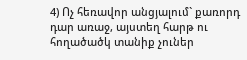4) Ոչ հեռավոր անցյալում` քառորդ դար առաջ, այստեղ հարթ ու հողածածկ տանիք չուներ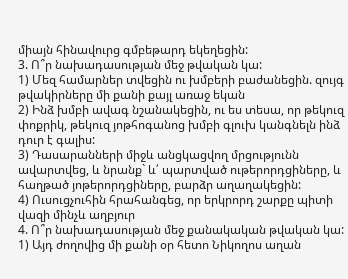միայն հինավուրց գմբեթարդ եկեղեցին:
3. Ո՞ր նախադասության մեջ թվական կա:
1) Մեզ համարներ տվեցին ու խմբերի բաժանեցին. զույգ թվակիրները մի քանի քայլ առաջ եկան
2) Ինձ խմբի ավագ նշանակեցին, ու ես տեսա, որ թեկուզ փոքրիկ, թեկուզ յոթհոգանոց խմբի գլուխ կանգնելն ինձ դուր է գալիս:
3) Դասարանների միջև անցկացվող մրցությունն ավարտվեց, և նրանք` և՛ պարտված ութերորդցիները, և հաղթած յոթերորդցիները, բարձր աղաղակեցին:
4) Ուսուցչուհին հրահանգեց, որ երկրորդ շարքը պիտի վազի մինչև աղբյուր
4. Ո՞ր նախադասության մեջ քանակական թվական կա:
1) Այդ ժողովից մի քանի օր հետո Նիկողոս աղան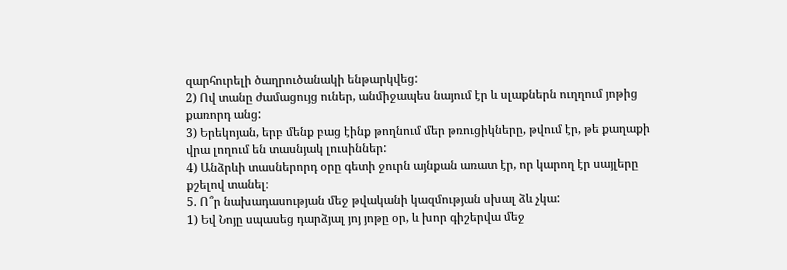զարհուրելի ծաղրուծանակի ենթարկվեց:
2) Ով տանը ժամացույց ուներ, անմիջապես նայում էր և սլաքներն ուղղում յոթից քառորդ անց:
3) Երեկոյան, երբ մենք բաց էինք թողնում մեր թռուցիկները, թվում էր, թե քաղաքի վրա լողում են տասնյակ լուսիններ:
4) Անձրևի տասներորդ օրը գետի ջուրն այնքան առատ էր, որ կարող էր սայլերը քշելով տանել։
5. Ո՞ր նախադասության մեջ թվականի կազմության սխալ ձև չկա:
1) Եվ Նոյը սպասեց դարձյալ յոյ յոթը օր, և խոր գիշերվա մեջ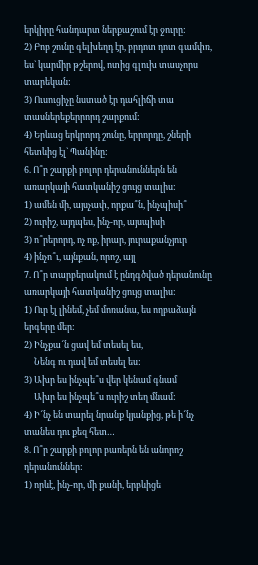երկիրը հանդարտ ներքաշում էր ջուրը:
2) Բոբ շունը գելխեղդ էր, բրդոտ դոտ գամփռ, ես` կարմիր թշերով, ոտից գլուխ տասչորս տարեկան:
3) Ուսուցիչը նստած էր դահլիճի տա տասներեքերրորդ շարքում:
4) Երևաց երկրորդ շունը, երրորդը, շների հետևից էլ` Պանինը:
6. Ո՞ր շարքի բոլոր դերանուններն են առարկայի հատկանիշ ցույց տալիս:
1) ամեն մի, այսչափ, որքա՞ն, ինչպիսի՞
2) ուրիշ, այդպես, ինչ-որ, այսպիսի
3) ո՞րերորդ, ոչ ոք, իրար, յուրաքանչյուր
4) ինչո՞ւ, այնքան, որոշ, այլ
7. Ո՞ր տարբերակում է ընդգծված դերանունը առարկայի հատկանիշ ցույց տալիս:
1) Ուր էլ լինեմ, չեմ մոռանա, ես ողբաձայն երգերը մեր:
2) Ինչքա՜ն ցավ եմ տեսել ես,
     Նենգ ու դավ եմ տեսել ես:
3) Ախր ես ինչպե՞ս վեր կենամ գնամ
     Ախր ես ինչպե՞ս ուրիշ տեղ մնամ:
4) Ի՜նչ են տարել նրանք կյանքից, թե ի՜նչ տանես դու քեզ հետ…
8. Ո՞ր շարքի բոլոր բառերն են անորոշ դերանուններ:
1) որևէ, ինչ-որ, մի քանի, երբևիցե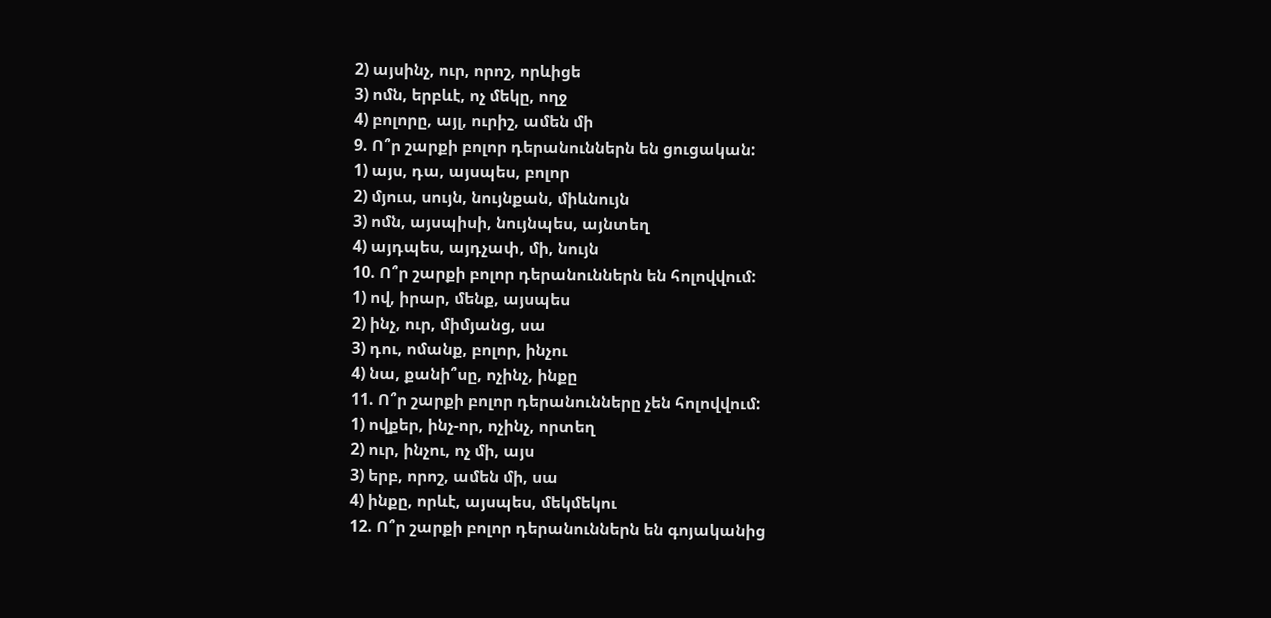2) այսինչ, ուր, որոշ, որևիցե
3) ոմն, երբևէ, ոչ մեկը, ողջ
4) բոլորը, այլ, ուրիշ, ամեն մի
9. Ո՞ր շարքի բոլոր դերանուններն են ցուցական:
1) այս, դա, այսպես, բոլոր
2) մյուս, սույն, նույնքան, միևնույն
3) ոմն, այսպիսի, նույնպես, այնտեղ
4) այդպես, այդչափ, մի, նույն
10. Ո՞ր շարքի բոլոր դերանուններն են հոլովվում:
1) ով, իրար, մենք, այսպես
2) ինչ, ուր, միմյանց, սա
3) դու, ոմանք, բոլոր, ինչու
4) նա, քանի՞սը, ոչինչ, ինքը
11. Ո՞ր շարքի բոլոր դերանունները չեն հոլովվում:
1) ովքեր, ինչ-որ, ոչինչ, որտեղ
2) ուր, ինչու, ոչ մի, այս
3) երբ, որոշ, ամեն մի, սա
4) ինքը, որևէ, այսպես, մեկմեկու
12. Ո՞ր շարքի բոլոր դերանուններն են գոյականից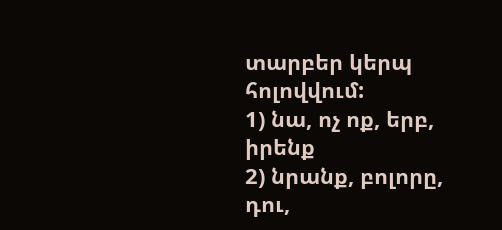տարբեր կերպ հոլովվում:
1) նա, ոչ ոք, երբ, իրենք
2) նրանք, բոլորը, դու,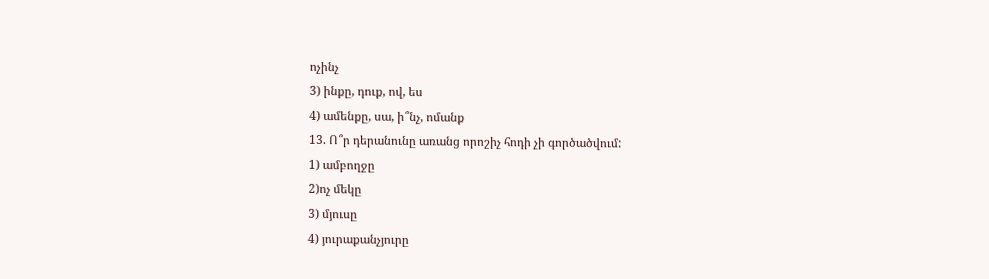ոչինչ
3) ինքը, դուք, ով, ես
4) ամենքը, սա, ի՞նչ, ոմանք
13. Ո՞ր դերանունը առանց որոշիչ հոդի չի գործածվում:
1) ամբողջը
2)ոչ մեկը
3) մյուսը
4) յուրաքանչյուրը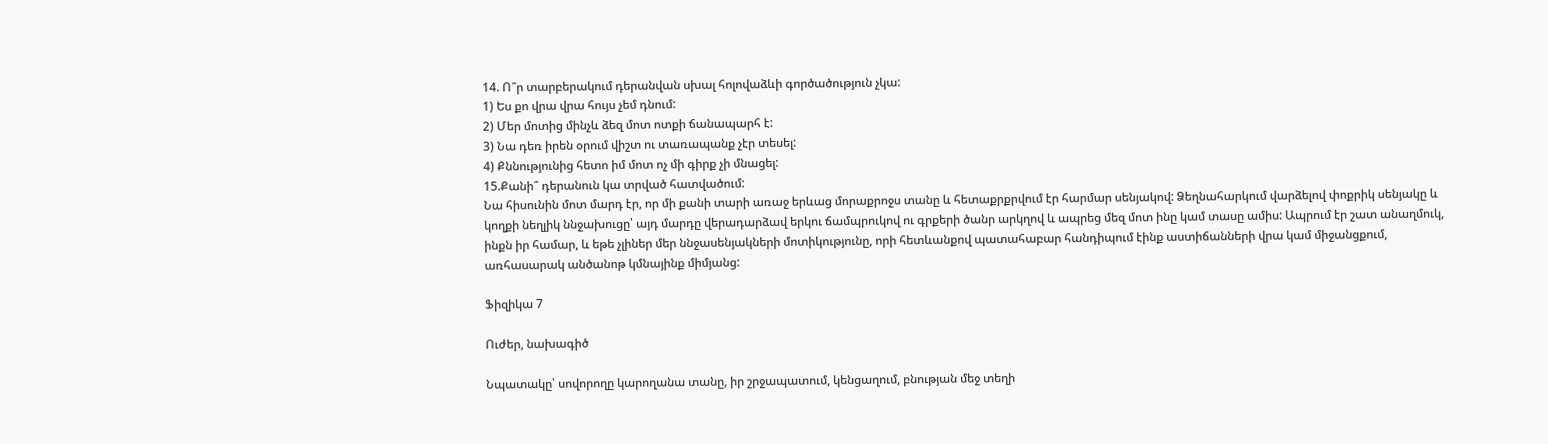14. Ո՞ր տարբերակում դերանվան սխալ հոլովաձևի գործածություն չկա:
1) Ես քո վրա վրա հույս չեմ դնում:
2) Մեր մոտից մինչև ձեզ մոտ ոտքի ճանապարհ է:
3) Նա դեռ իրեն օրում վիշտ ու տառապանք չէր տեսել:
4) Քննությունից հետո իմ մոտ ոչ մի գիրք չի մնացել:
15.Քանի՞ դերանուն կա տրված հատվածում:
Նա հիսունին մոտ մարդ էր, որ մի քանի տարի առաջ երևաց մորաքրոջս տանը և հետաքրքրվում էր հարմար սենյակով: Ձեղնահարկում վարձելով փոքրիկ սենյակը և կողքի նեղլիկ ննջախուցը՝ այդ մարդը վերադարձավ երկու ճամպրուկով ու գրքերի ծանր արկղով և ապրեց մեզ մոտ ինը կամ տասը ամիս: Ապրում էր շատ անաղմուկ, ինքն իր համար, և եթե չլիներ մեր ննջասենյակների մոտիկությունը, որի հետևանքով պատահաբար հանդիպում էինք աստիճանների վրա կամ միջանցքում, առհասարակ անծանոթ կմնայինք միմյանց:

Ֆիզիկա 7

Ուժեր, նախագիծ

Նպատակը՝ սովորողը կարողանա տանը, իր շրջապատում, կենցաղում, բնության մեջ տեղի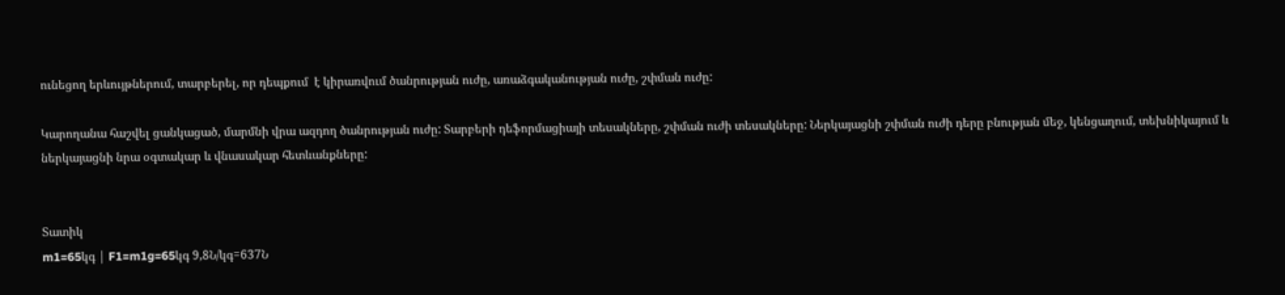ունեցող երևույթներում, տարբերել, որ դեպքում  է կիրառվում ծանրության ուժը, առաձգականության ուժը, շփման ուժը:

Կարողանա հաշվել ցանկացած, մարմնի վրա ազդող ծանրության ուժը: Տարբերի դեֆորմացիայի տեսակները, շփման ուժի տեսակները: Ներկայացնի շփման ուժի դերը բնության մեջ, կենցաղում, տեխնիկայում և ներկայացնի նրա օգտակար և վնասակար հետևանքները:


Տատիկ
m1=65կգ | F1=m1g=65կգ 9,8Ն/կգ=637Ն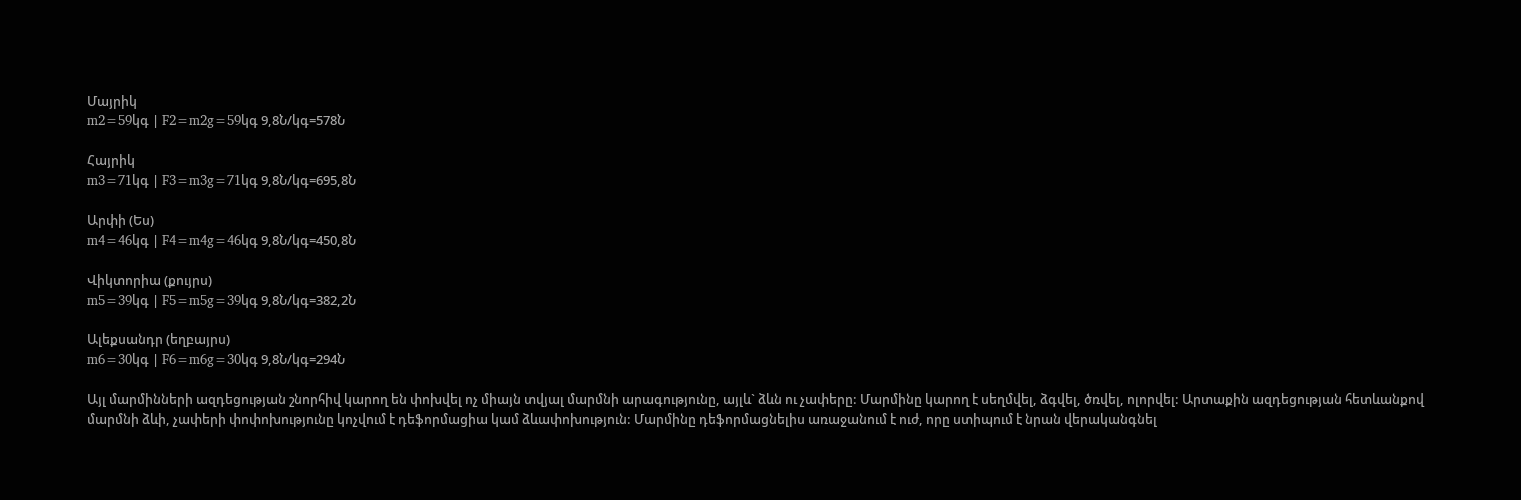Մայրիկ
m2=59կգ | F2=m2g=59կգ 9,8Ն/կգ=578Ն

Հայրիկ
m3=71կգ | F3=m3g=71կգ 9,8Ն/կգ=695,8Ն

Արփի (Ես)
m4=46կգ | F4=m4g=46կգ 9,8Ն/կգ=450,8Ն

Վիկտորիա (քույրս)
m5=39կգ | F5=m5g=39կգ 9,8Ն/կգ=382,2Ն

Ալեքսանդր (եղբայրս)
m6=30կգ | F6=m6g=30կգ 9,8Ն/կգ=294Ն

Այլ մարմինների ազդեցության շնորհիվ կարող են փոխվել ոչ միայն տվյալ մարմնի արագությունը, այլև` ձևն ու չափերը: Մարմինը կարող է սեղմվել, ձգվել, ծռվել, ոլորվել: Արտաքին ազդեցության հետևանքով մարմնի ձևի, չափերի փոփոխությունը կոչվում է դեֆորմացիա կամ ձևափոխություն: Մարմինը դեֆորմացնելիս առաջանում է ուժ, որը ստիպում է նրան վերականգնել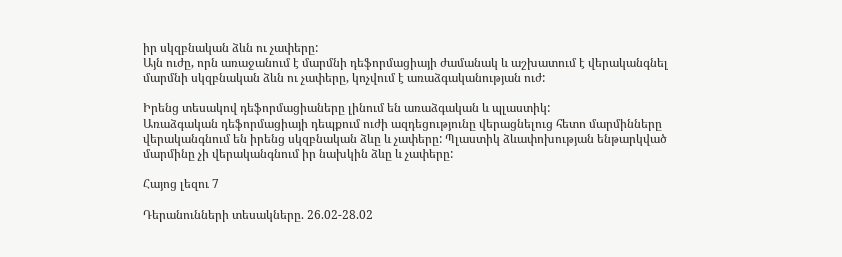իր սկզբնական ձևն ու չափերը:
Այն ուժը, որն առաջանում է մարմնի դեֆորմացիայի ժամանակ և աշխատում է վերականգնել մարմնի սկզբնական ձևն ու չափերը, կոչվում է առաձգականության ուժ:

Իրենց տեսակով դեֆորմացիաները լինում են առաձգական և պլաստիկ:
Առաձգական դեֆորմացիայի դեպքում ուժի ազդեցությունը վերացնելուց հետո մարմինները վերականգնում են իրենց սկզբնական ձևը և չափերը: Պլաստիկ ձևափոխության ենթարկված մարմինը չի վերականգնում իր նախկին ձևը և չափերը:

Հայոց լեզու 7

Դերանունների տեսակները. 26.02-28.02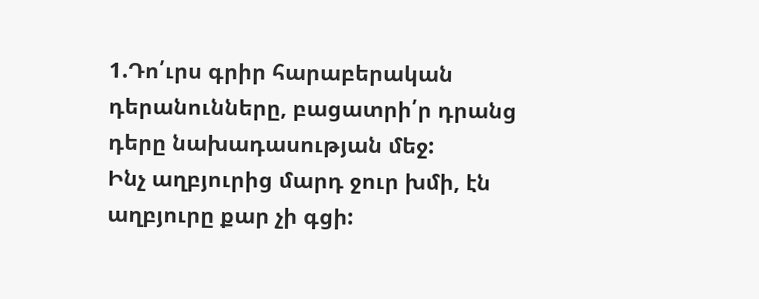1.Դո՛ւրս գրիր հարաբերական դերանունները, բացատրի՛ր դրանց դերը նախադասության մեջ:
Ինչ աղբյուրից մարդ ջուր խմի, էն աղբյուրը քար չի գցի: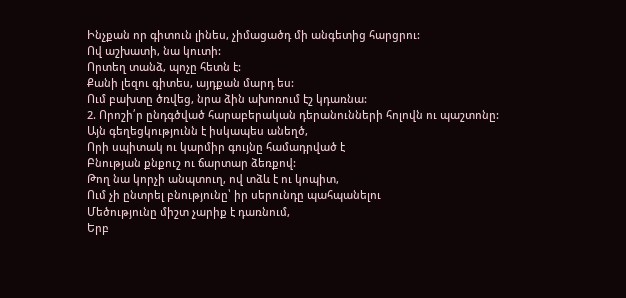Ինչքան որ գիտուն լինես, չիմացածդ մի անգետից հարցրու:
Ով աշխատի, նա կուտի:
Որտեղ տանձ, պոչը հետն է:
Քանի լեզու գիտես, այդքան մարդ ես:
Ում բախտը ծռվեց, նրա ձին ախոռում էշ կդառնա:
2. Որոշի՛ր ընդգծված հարաբերական դերանունների հոլովն ու պաշտոնը:
Այն գեղեցկությունն է իսկապես անեղծ,
Որի սպիտակ ու կարմիր գույնը համադրված է
Բնության քնքուշ ու ճարտար ձեռքով:
Թող նա կորչի անպտուղ, ով տձև է ու կոպիտ,
Ում չի ընտրել բնությունը՝ իր սերունդը պահպանելու
Մեծությունը միշտ չարիք է դառնում,
Երբ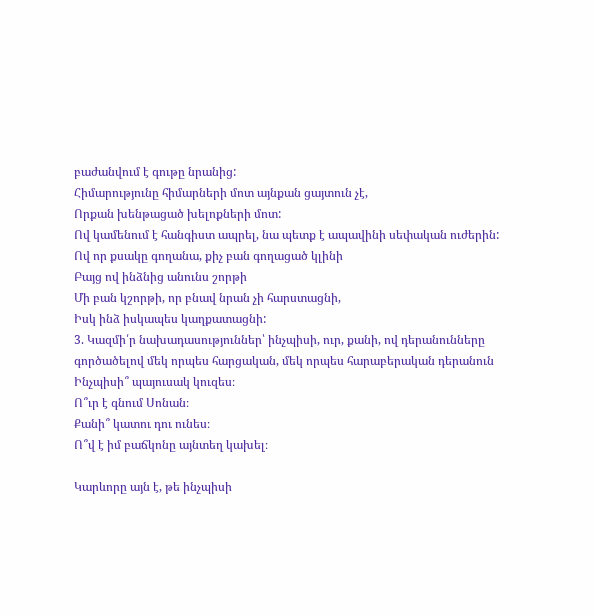բաժանվում է գութը նրանից:
Հիմարությունը հիմարների մոտ այնքան ցայտուն չէ,
Որքան խենթացած խելոքների մոտ:
Ով կամենում է հանգիստ ապրել, նա պետք է ապավինի սեփական ուժերին:
Ով որ քսակը գողանա, քիչ բան գողացած կլինի
Բայց ով ինձնից անունս շորթի
Մի բան կշորթի, որ բնավ նրան չի հարստացնի,
Իսկ ինձ իսկապես կաղքատացնի:
3. Կազմի՛ր նախադասություններ՝ ինչպիսի, ուր, քանի, ով դերանունները գործածելով մեկ որպես հարցական, մեկ որպես հարաբերական դերանուն
Ինչպիսի՞ պայուսակ կուզես։
Ո՞ւր է գնում Սոնան։
Քանի՞ կատու դու ունես։
Ո՞վ է իմ բաճկոնը այնտեղ կախել։

Կարևորը այն է, թե ինչպիսի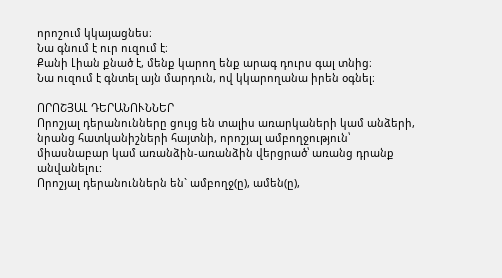որոշում կկայացնես։
Նա գնում է ուր ուզում է։
Քանի Լիան քնած է, մենք կարող ենք արագ դուրս գալ տնից։
Նա ուզում է գնտել այն մարդուն, ով կկարողանա իրեն օգնել։

ՈՐՈՇՅԱԼ ԴԵՐԱՆՈՒՆՆԵՐ
Որոշյալ դերանունները ցույց են տալիս առարկաների կամ անձերի, նրանց հատկանիշների հայտնի, որոշյալ ամբողջություն՝ միասնաբար կամ առանձին-առանձին վերցրած՝ առանց դրանք անվանելու:
Որոշյալ դերանուններն են` ամբողջ(ը), ամեն(ը),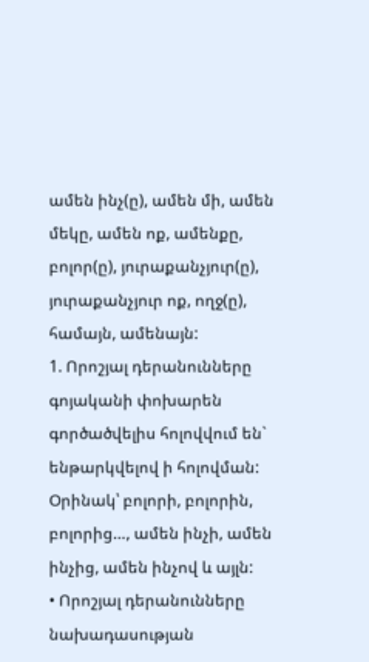ամեն ինչ(ը), ամեն մի, ամեն մեկը, ամեն ոք, ամենքը, բոլոր(ը), յուրաքանչյուր(ը), յուրաքանչյուր ոք, ողջ(ը), համայն, ամենայն:
1. Որոշյալ դերանունները գոյականի փոխարեն գործածվելիս հոլովվում են` ենթարկվելով ի հոլովման: Օրինակ՝ բոլորի, բոլորին, բոլորից…, ամեն ինչի, ամեն ինչից, ամեն ինչով և այլն:
• Որոշյալ դերանունները նախադասության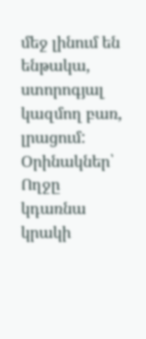մեջ լինում են ենթակա, ստորոգյալ կազմող բառ, լրացում: Օրինակներ՝ Ողջը կդառնա կրակի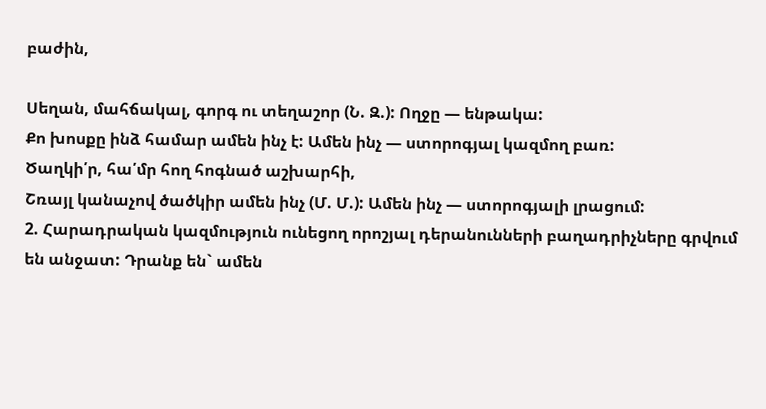բաժին,

Սեղան, մահճակալ, գորգ ու տեղաշոր (Ն. Զ.): Ողջը — ենթակա:
Քո խոսքը ինձ համար ամեն ինչ է: Ամեն ինչ — ստորոգյալ կազմող բառ:
Ծաղկի՛ր, հա՛մր հող հոգնած աշխարհի,
Շռայլ կանաչով ծածկիր ամեն ինչ (Մ. Մ.): Ամեն ինչ — ստորոգյալի լրացում:
2. Հարադրական կազմություն ունեցող որոշյալ դերանունների բաղադրիչները գրվում են անջատ: Դրանք են` ամեն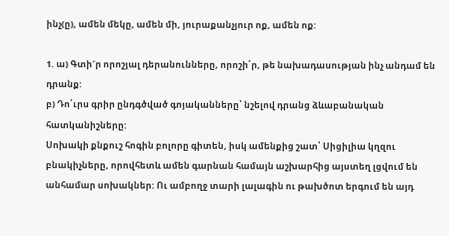ինչ(ը), ամեն մեկը, ամեն մի, յուրաքանչյուր ոք, ամեն ոք:

1. ա) Գտի´ր որոշյալ դերանունները, որոշի՛ր, թե նախադասության ինչ անդամ են դրանք:
բ) Դո՛ւրս գրիր ընդգծված գոյականները՝ նշելով դրանց ձևաբանական հատկանիշները:
Սոխակի քնքուշ հոգին բոլորը գիտեն, իսկ ամենքից շատ՝ Սիցիլիա կղզու բնակիչները, որովհետև ամեն գարնան համայն աշխարհից այստեղ լցվում են անհամար սոխակներ: Ու ամբողջ տարի լալագին ու թախծոտ երգում են այդ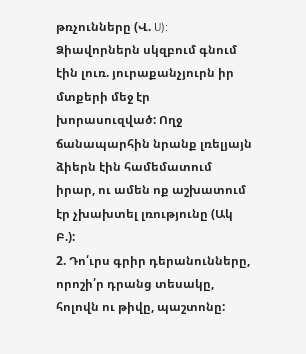թռչունները (Վ. U):
Ձիավորներն սկզբում գնում էին լուռ. յուրաքանչյուրն իր մտքերի մեջ էր խորասուզված: Ողջ ճանապարհին նրանք լռելյայն ձիերն էին համեմատում իրար, ու ամեն ոք աշխատում էր չխախտել լռությունը (Ակ Բ.):
2. Դո՛ւրս գրիր դերանունները, որոշի՛ր դրանց տեսակը, հոլովն ու թիվը, պաշտոնը: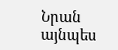Նրան այնպես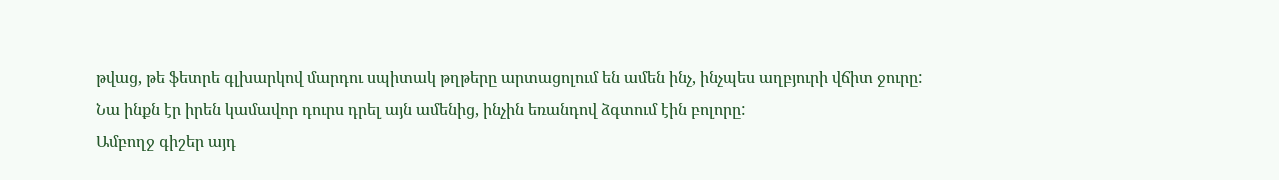թվաց, թե ֆետրե գլխարկով մարդու սպիտակ թղթերը արտացոլում են ամեն ինչ, ինչպես աղբյուրի վճիտ ջուրը:
Նա ինքն էր իրեն կամավոր դուրս դրել այն ամենից, ինչին եռանդով ձգտում էին բոլորը:
Ամբողջ գիշեր այդ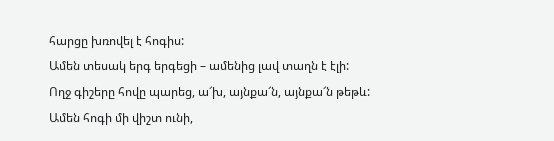հարցը խռովել է հոգիս:
Ամեն տեսակ երգ երգեցի – ամենից լավ տաղն է էլի:
Ողջ գիշերը հովը պարեց, ա՜խ, այնքա՜ն, այնքա՜ն թեթև:
Ամեն հոգի մի վիշտ ունի,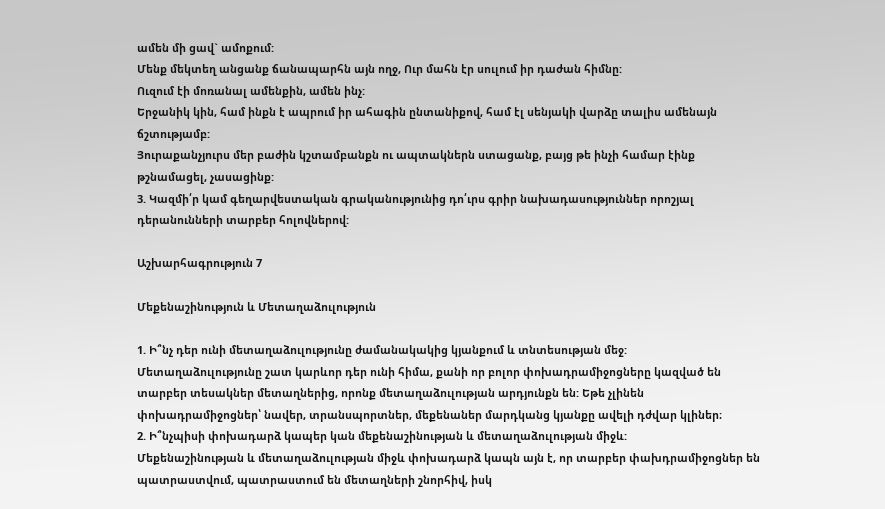ամեն մի ցավ` ամոքում:
Մենք մեկտեղ անցանք ճանապարհն այն ողջ, Ուր մահն էր սուլում իր դաժան հիմնը:
Ուզում էի մոռանալ ամենքին, ամեն ինչ:
Երջանիկ կին, համ ինքն է ապրում իր ահագին ընտանիքով, համ էլ սենյակի վարձը տալիս ամենայն ճշտությամբ:
Յուրաքանչյուրս մեր բաժին կշտամբանքն ու ապտակներն ստացանք, բայց թե ինչի համար էինք թշնամացել, չասացինք:
3. Կազմի՛ր կամ գեղարվեստական գրականությունից դո՛ւրս գրիր նախադասություններ որոշյալ դերանունների տարբեր հոլովներով:

Աշխարհագրություն 7

Մեքենաշինություն և Մետաղաձուլություն

1. Ի՞նչ դեր ունի մետաղաձուլությունը ժամանակակից կյանքում և տնտեսության մեջ:
Մետաղաձուլությունը շատ կարևոր դեր ունի հիմա, քանի որ բոլոր փոխադրամիջոցները կազված են տարբեր տեսակներ մետաղներից, որոնք մետաղաձուլության արդյունքն են: Եթե չլինեն փոխադրամիջոցներ՝ նավեր, տրանսպորտներ, մեքենաներ մարդկանց կյանքը ավելի դժվար կլիներ։
2. Ի՞նչպիսի փոխադարձ կապեր կան մեքենաշինության և մետաղաձուլության միջև:
Մեքենաշինության և մետաղաձուլության միջև փոխադարձ կապն այն է, որ տարբեր փախդրամիջոցներ են պատրաստվում, պատրաստում են մետաղների շնորհիվ, իսկ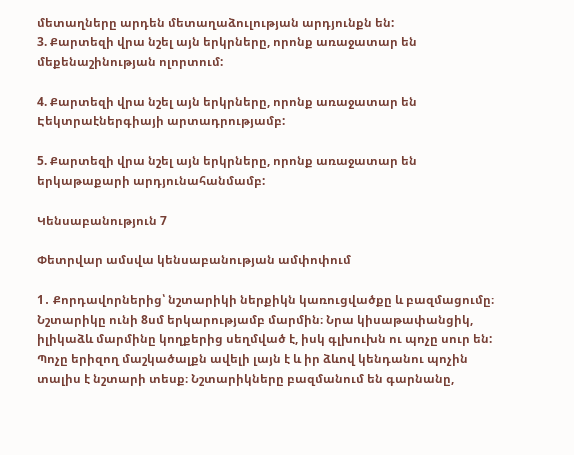մետաղները արդեն մետաղաձուլության արդյունքն են:
3. Քարտեզի վրա նշել այն երկրները, որոնք առաջատար են մեքենաշինության ոլորտում:

4. Քարտեզի վրա նշել այն երկրները, որոնք առաջատար են Էեկտրաէներգիայի արտադրությամբ:

5. Քարտեզի վրա նշել այն երկրները, որոնք առաջատար են երկաթաքարի արդյունահանմամբ:

Կենսաբանություն 7

Փետրվար ամսվա կենսաբանության ամփոփում

1․ Քորդավորներից՝ նշտարիկի ներքիկն կառուցվածքը և բազմացումը։
Նշտարիկը ունի 8սմ երկարությամբ մարմին։ Նրա կիսաթափանցիկ, իլիկաձև մարմինը կողքերից սեղմված է, իսկ գլխուխն ու պոչը սուր են: Պոչը երիզող մաշկածալքն ավելի լայն է և իր ձևով կենդանու պոչին տալիս է նշտարի տեսք։ Նշտարիկները բազմանում են գարնանը,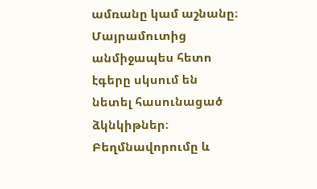ամռանը կամ աշնանը։ Մայրամուտից անմիջապես հետո էգերը սկսում են նետել հասունացած ձկնկիթներ։ Բեղմնավորումը և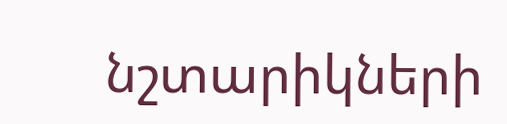նշտարիկների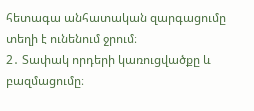հետագա անհատական զարգացումը տեղի է ունենում ջրում։
2․ Տափակ որդերի կառուցվածքը և բազմացումը։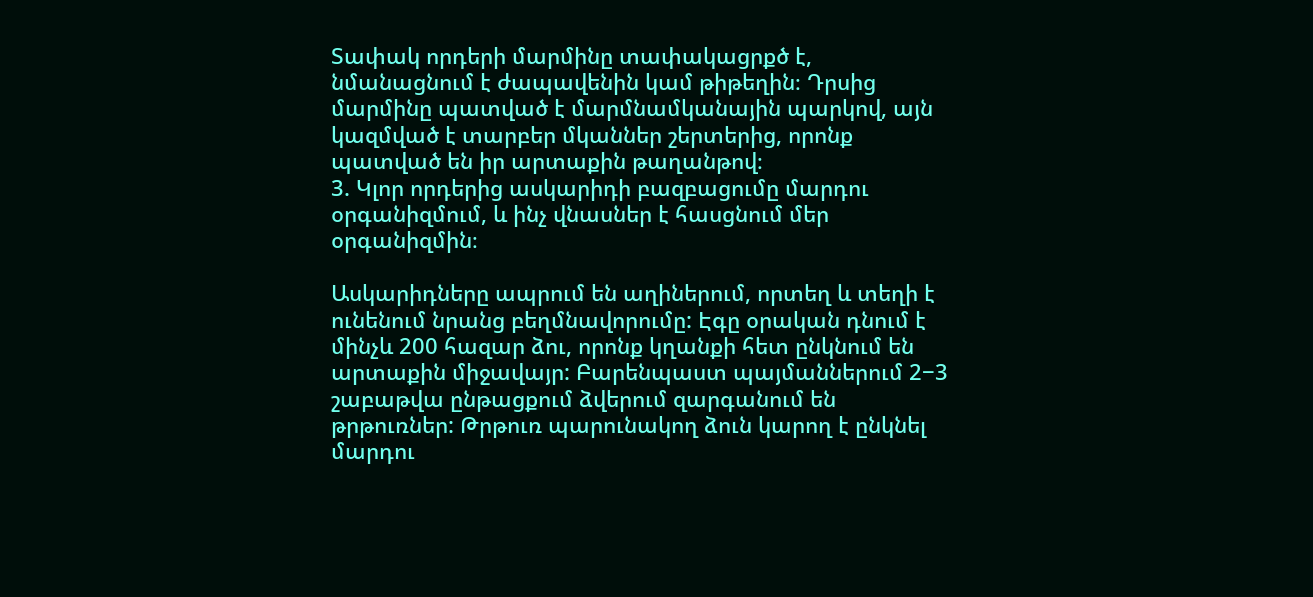Տափակ որդերի մարմինը տափակացրքծ է, նմանացնում է ժապավենին կամ թիթեղին։ Դրսից մարմինը պատված է մարմնամկանային պարկով, այն կազմված է տարբեր մկաններ շերտերից, որոնք պատված են իր արտաքին թաղանթով։
3. Կլոր որդերից ասկարիդի բազբացումը մարդու օրգանիզմում, և ինչ վնասներ է հասցնում մեր օրգանիզմին։

Ասկարիդները ապրում են աղիներում, որտեղ և տեղի է ունենում նրանց բեղմնավորումը: Էգը օրական դնում է մինչև 200 հազար ձու, որոնք կղանքի հետ ընկնում են արտաքին միջավայր: Բարենպաստ պայմաններում 2−3 շաբաթվա ընթացքում ձվերում զարգանում են թրթուռներ: Թրթուռ պարունակող ձուն կարող է ընկնել մարդու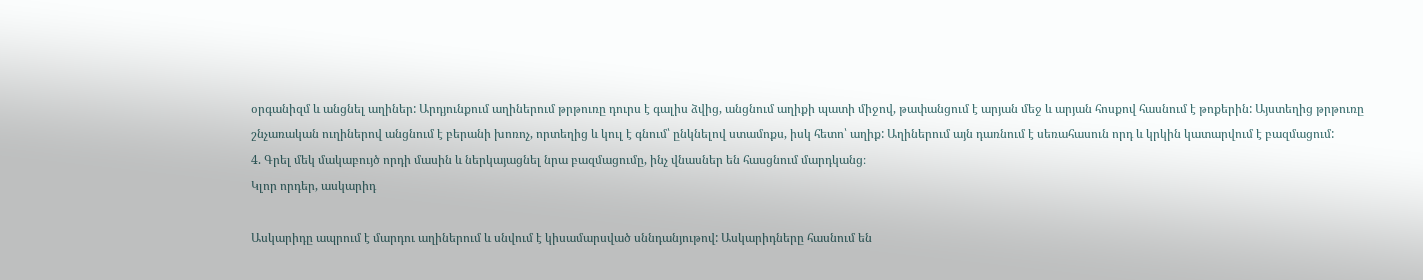օրգանիզմ և անցնել աղիներ: Արդյունքում աղիներում թրթուռը դուրս է գալիս ձվից, անցնում աղիքի պատի միջով, թափանցում է արյան մեջ և արյան հոսքով հասնում է թոքերին: Այստեղից թրթուռը շնչառական ուղիներով անցնում է բերանի խոռոչ, որտեղից և կուլ է գնում՝ ընկնելով ստամոքս, իսկ հետո՝ աղիք: Աղիներում այն դառնում է սեռահասուն որդ և կրկին կատարվում է բազմացում:
4. Գրել մեկ մակաբույծ որդի մասին և ներկայացնել նրա բազմացումը, ինչ վնասներ են հասցնում մարդկանց։
Կլոր որդեր, ասկարիդ

Ասկարիդը ապրում է մարդու աղիներում և սնվում է կիսամարսված սննդանյութով: Ասկարիդները հասնում են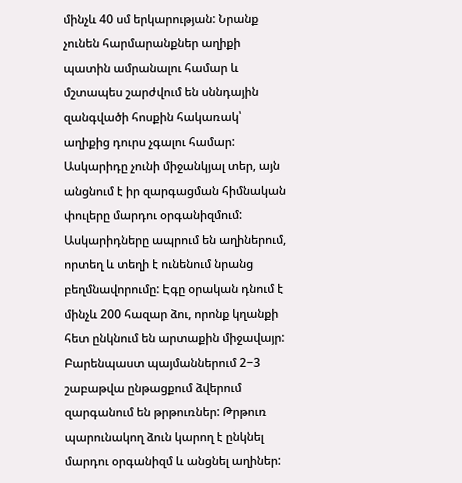մինչև 40 սմ երկարության: Նրանք չունեն հարմարանքներ աղիքի պատին ամրանալու համար և մշտապես շարժվում են սննդային զանգվածի հոսքին հակառակ՝ աղիքից դուրս չգալու համար: Ասկարիդը չունի միջանկյալ տեր, այն անցնում է իր զարգացման հիմնական փուլերը մարդու օրգանիզմում: Ասկարիդները ապրում են աղիներում, որտեղ և տեղի է ունենում նրանց բեղմնավորումը: Էգը օրական դնում է մինչև 200 հազար ձու, որոնք կղանքի հետ ընկնում են արտաքին միջավայր: Բարենպաստ պայմաններում 2−3 շաբաթվա ընթացքում ձվերում զարգանում են թրթուռներ: Թրթուռ պարունակող ձուն կարող է ընկնել մարդու օրգանիզմ և անցնել աղիներ: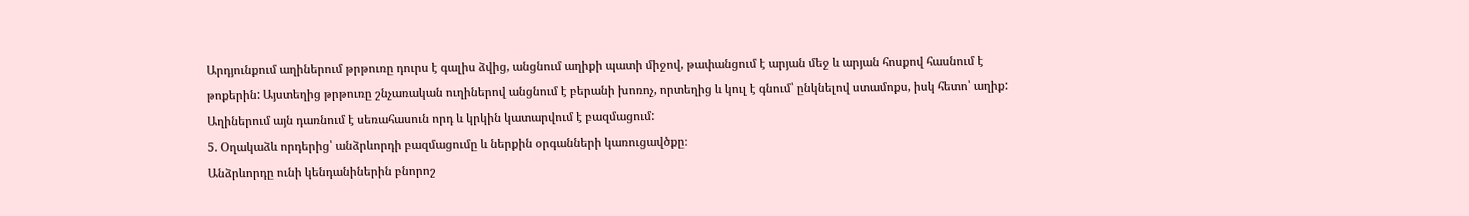Արդյունքում աղիներում թրթուռը դուրս է գալիս ձվից, անցնում աղիքի պատի միջով, թափանցում է արյան մեջ և արյան հոսքով հասնում է թոքերին: Այստեղից թրթուռը շնչառական ուղիներով անցնում է բերանի խոռոչ, որտեղից և կուլ է գնում՝ ընկնելով ստամոքս, իսկ հետո՝ աղիք: Աղիներում այն դառնում է սեռահասուն որդ և կրկին կատարվում է բազմացում:
5. Օղակաձև որդերից՝ անձրևորդի բազմացումը և ներքին օրգանների կառուցավծքը։
Անձրևորդը ունի կենդանիներին բնորոշ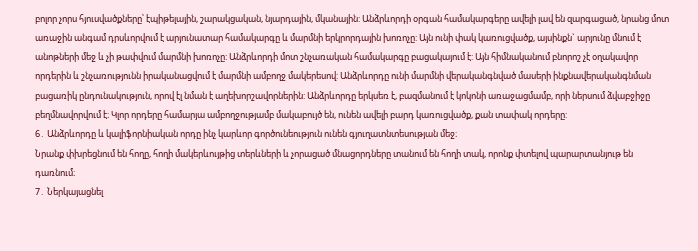բոլոր չորս հյուսվածքները՝ էպիթելային, շարակցական, նյարդային, մկանային: Անձրևորդի օրգան համակարգերը ավելի լավ են զարգացած, նրանց մոտ առաջին անգամ դրսևորվում է արյունատար համակարգը և մարմնի երկրորդային խոռոչը: Այն ունի փակ կառուցվածք, այսինքն` արյունը մնում է անոթների մեջ և չի թափվում մարմնի խոռոչը: Անձրևորդի մոտ շնչառական համակարգը բացակայում է: Այն հիմնականում բնորոշ չէ օղակավոր որդերին և շնչառությունն իրականացվում է մարմնի ամբողջ մակերեսով: Անձրևորդը ունի մարմնի վերականգնված մասերի ինքնավերականգնման բացառիկ ընդունակություն, որով էլ նման է աղեխորշավորներին: Անձրևորդը երկսեռ է, բազմանում է կոկոնի առաջացմամբ, որի ներսում ձվաբջիջը բեղմնավորվում է։ Կլոր որդերը համարյա ամբողջությամբ մակաբույծ են, ունեն ավելի բարդ կառուցվածք, քան տափակ որդերը:
6․ Անձրևորդը և կալիֆորնիական որդը ինչ կարևոր գործունեություն ունեն գյուղատնտեսության մեջ։
Նրանք փխրեցնում են հողը, հողի մակերևույթից տերևների և չորացած մնացորդները տանում են հողի տակ, որոնք փտելով պարարտանյութ են դառնում։
7․ Ներկայացնել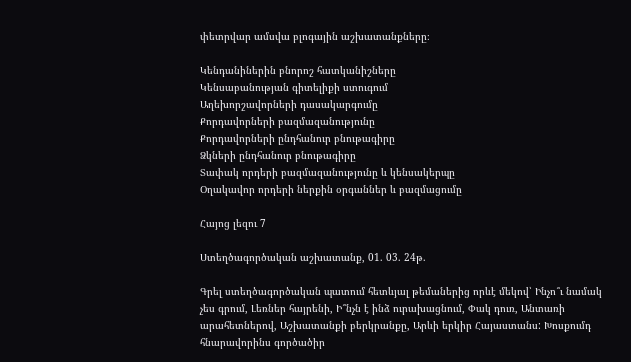փետրվար ամսվա բլոգային աշխատանքները։

Կենդանիներին բնորոշ հատկանիշները
Կենսաբանության գիտելիքի ստուգում
Աղեխորշավորների դասակարգումը
Քորդավորների բազմազանությունը
Քորդավորների ընդհանուր բնութագիրը
Ձկների ընդհանուր բնութագիրը
Տափակ որդերի բազմազանությունը և կենսակերպը
Օղակավոր որդերի ներքին օրգաններ և բազմացումը

Հայոց լեզու 7

Ստեղծագործական աշխատանք, 01. 03. 24թ.

Գրել ստեղծագործական պատում հետևյալ թեմաներից որևէ մեկով՝ Ինչո՞ւ նամակ չես գրում, Լեռներ հայրենի, Ի՞նչն է ինձ ուրախացնում, Փակ դուռ, Անտառի արահետներով, Աշխատանքի բերկրանքը, Արևի երկիր Հայաստանս: Խոսքումդ հնարավորինս գործածիր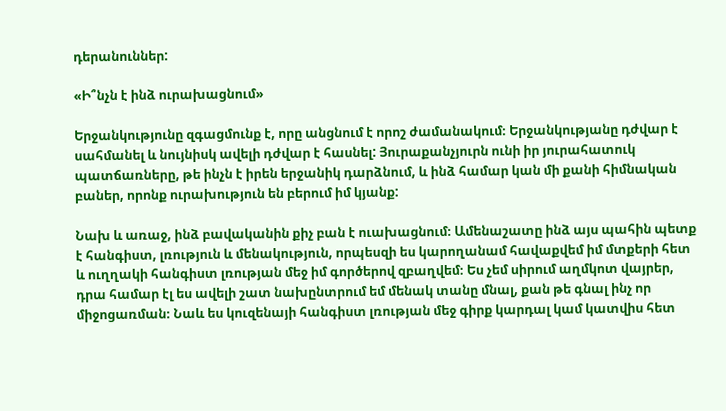դերանուններ:

«Ի՞նչն է ինձ ուրախացնում»

Երջանկությունը զգացմունք է, որը անցնում է որոշ ժամանակում։ Երջանկությանը դժվար է սահմանել և նույնիսկ ավելի դժվար է հասնել: Յուրաքանչյուրն ունի իր յուրահատուկ պատճառները, թե ինչն է իրեն երջանիկ դարձնում, և ինձ համար կան մի քանի հիմնական բաներ, որոնք ուրախություն են բերում իմ կյանք:

Նախ և առաջ, ինձ բավականին քիչ բան է ուախացնում։ Ամենաշատը ինձ այս պահին պետք է հանգիստ, լռություն և մենակություն, որպեսզի ես կարողանամ հավաքվեմ իմ մտքերի հետ և ուղղակի հանգիստ լռության մեջ իմ գործերով զբաղվեմ։ Ես չեմ սիրում աղմկոտ վայրեր, դրա համար էլ ես ավելի շատ նախընտրում եմ մենակ տանը մնալ, քան թե գնալ ինչ որ միջոցառման։ Նաև ես կուզենայի հանգիստ լռության մեջ գիրք կարդալ կամ կատվիս հետ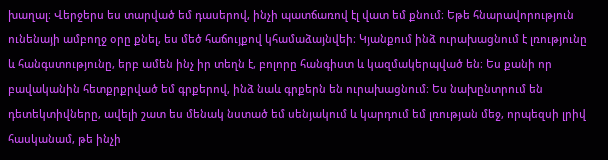խաղալ։ Վերջերս ես տարված եմ դասերով, ինչի պատճառով էլ վատ եմ քնում։ Եթե հնարավորություն ունենայի ամբողջ օրը քնել, ես մեծ հաճույքով կհամաձայնվեի։ Կյանքում ինձ ուրախացնում է լռությունը և հանգստությունը, երբ ամեն ինչ իր տեղն է, բոլորը հանգիստ և կազմակերպված են։ Ես քանի որ բավականին հետքրքրված եմ գրքերով, ինձ նաև գրքերն են ուրախացնում։ Ես նախընտրում են դետեկտիվները, ավելի շատ ես մենակ նստած եմ սենյակում և կարդում եմ լռության մեջ, որպեզսի լրիվ հասկանամ, թե ինչի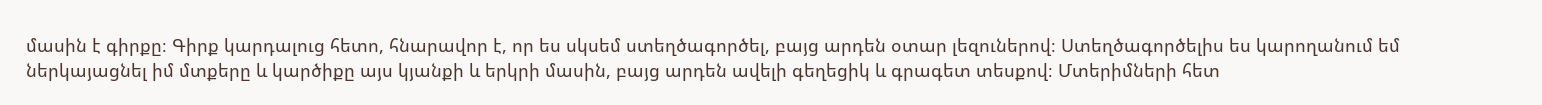մասին է գիրքը։ Գիրք կարդալուց հետո, հնարավոր է, որ ես սկսեմ ստեղծագործել, բայց արդեն օտար լեզուներով։ Ստեղծագործելիս ես կարողանում եմ ներկայացնել իմ մտքերը և կարծիքը այս կյանքի և երկրի մասին, բայց արդեն ավելի գեղեցիկ և գրագետ տեսքով։ Մտերիմների հետ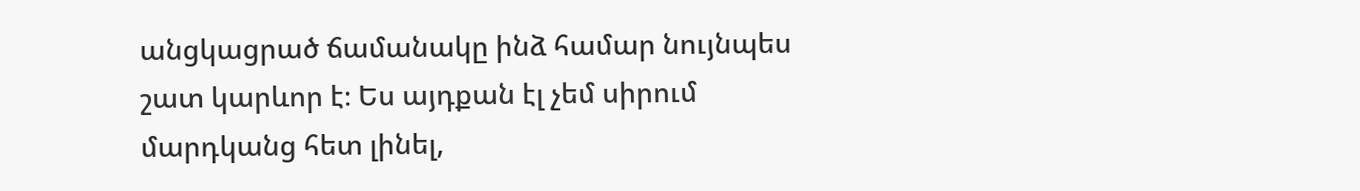անցկացրած ճամանակը ինձ համար նույնպես շատ կարևոր է։ Ես այդքան էլ չեմ սիրում մարդկանց հետ լինել,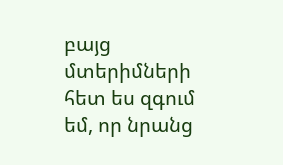բայց մտերիմների հետ ես զգում եմ, որ նրանց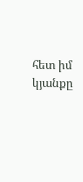հետ իմ կյանքը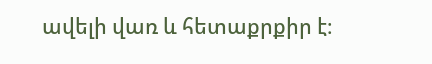ավելի վառ և հետաքրքիր է։